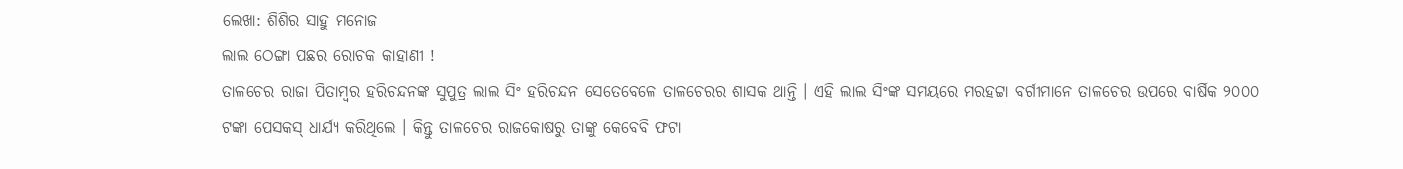ଲେଖା: ଶିଶିର ସାହୁ ମନୋଜ
ଲାଲ ଠେଙ୍ଗା ପଛର ରୋଚକ କାହାଣୀ !
ତାଳଚେର ରାଜା ପିତାମ୍ବର ହରିଚନ୍ଦନଙ୍କ ସୁପୁତ୍ର ଲାଲ ସିଂ ହରିଚନ୍ଦନ ସେତେବେଳେ ତାଳଚେରର ଶାସକ ଥାନ୍ତି । ଏହି ଲାଲ ସିଂଙ୍କ ସମୟରେ ମରହଟ୍ଟା ବର୍ଗୀମାନେ ତାଳଚେର ଉପରେ ବାର୍ଷିକ ୨୦୦୦ ଟଙ୍କା ପେସକସ୍ ଧାର୍ଯ୍ୟ କରିଥିଲେ । କିନ୍ତୁ ତାଳଚେର ରାଜକୋଷରୁ ତାଙ୍କୁ କେବେବି ଫଟା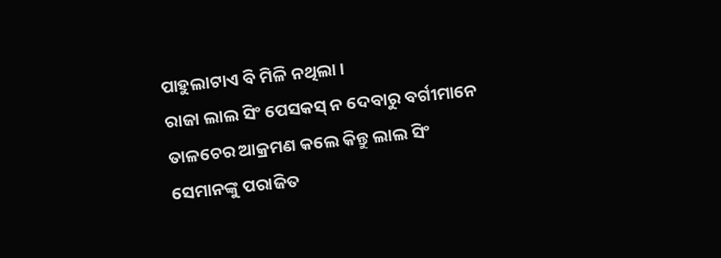ପାହୁଲାଟାଏ ବି ମିଳି ନଥିଲା ।
ରାଜା ଲାଲ ସିଂ ପେସକସ୍ ନ ଦେବାରୁ ବର୍ଗୀମାନେ ତାଳଚେର ଆକ୍ରମଣ କଲେ କିନ୍ତୁ ଲାଲ ସିଂ ସେମାନଙ୍କୁ ପରାଜିତ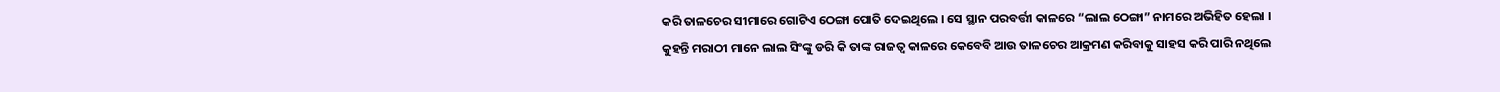କରି ତାଳଚେର ସୀମାରେ ଗୋଟିଏ ଠେଙ୍ଗା ପୋତି ଦେଇଥିଲେ । ସେ ସ୍ଥାନ ପରବର୍ତ୍ତୀ କାଳରେ “ଲାଲ ଠେଙ୍ଗା” ନାମରେ ଅଭିହିତ ହେଲା ।
କୁହନ୍ତି ମରାଠୀ ମାନେ ଲାଲ ସିଂଙ୍କୁ ଡରି କି ତାଙ୍କ ରାଜତ୍ୱ କାଳରେ କେବେବି ଆଉ ତାଳଚେର ଆକ୍ରମଣ କରିବାକୁ ସାହସ କରି ପାରି ନଥିଲେ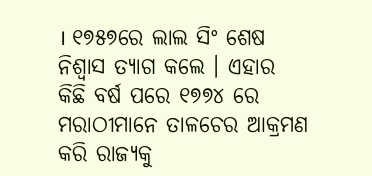। ୧୭୫୭ରେ ଲାଲ ସିଂ ଶେଷ ନିଶ୍ବାସ ତ୍ୟାଗ କଲେ । ଏହାର କିଛି ବର୍ଷ ପରେ ୧୭୭୪ ରେ ମରାଠୀମାନେ ତାଳଚେର ଆକ୍ରମଣ କରି ରାଜ୍ୟକୁ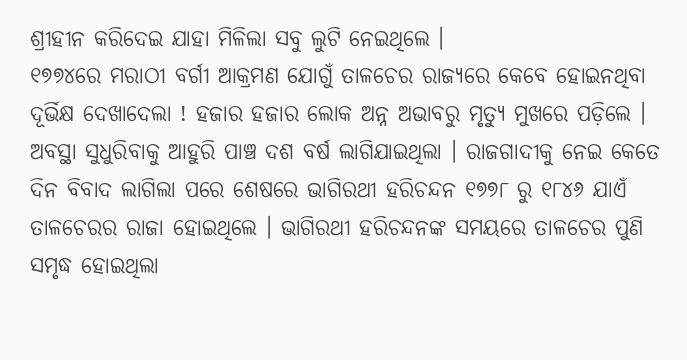ଶ୍ରୀହୀନ କରିଦେଇ ଯାହା ମିଳିଲା ସବୁ ଲୁଟି ନେଇଥିଲେ ।
୧୭୭୪ରେ ମରାଠୀ ବର୍ଗୀ ଆକ୍ରମଣ ଯୋଗୁଁ ତାଳଚେର ରାଜ୍ୟରେ କେବେ ହୋଇନଥିବା ଦୂର୍ଭିକ୍ଷ ଦେଖାଦେଲା ! ହଜାର ହଜାର ଲୋକ ଅନ୍ନ ଅଭାବରୁ ମୃତ୍ୟୁ ମୁଖରେ ପଡ଼ିଲେ ।
ଅବସ୍ଥା ସୁଧୁରିବାକୁ ଆହୁରି ପାଞ୍ଚ ଦଶ ବର୍ଷ ଲାଗିଯାଇଥିଲା । ରାଜଗାଦୀକୁ ନେଇ କେତେ ଦିନ ବିବାଦ ଲାଗିଲା ପରେ ଶେଷରେ ଭାଗିରଥୀ ହରିଚନ୍ଦନ ୧୭୭୮ ରୁ ୧୮୪୬ ଯାଏଁ ତାଳଚେରର ରାଜା ହୋଇଥିଲେ । ଭାଗିରଥୀ ହରିଚନ୍ଦନଙ୍କ ସମୟରେ ତାଳଚେର ପୁଣି ସମୃଦ୍ଧ ହୋଇଥିଲା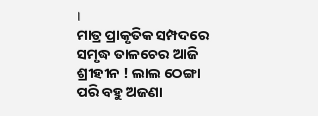।
ମାତ୍ର ପ୍ରାକୃତିକ ସମ୍ପଦରେ ସମୃଦ୍ଧ ତାଳଚେର ଆଜି ଶ୍ରୀହୀନ ! ଲାଲ ଠେଙ୍ଗା ପରି ବହୁ ଅଜଣା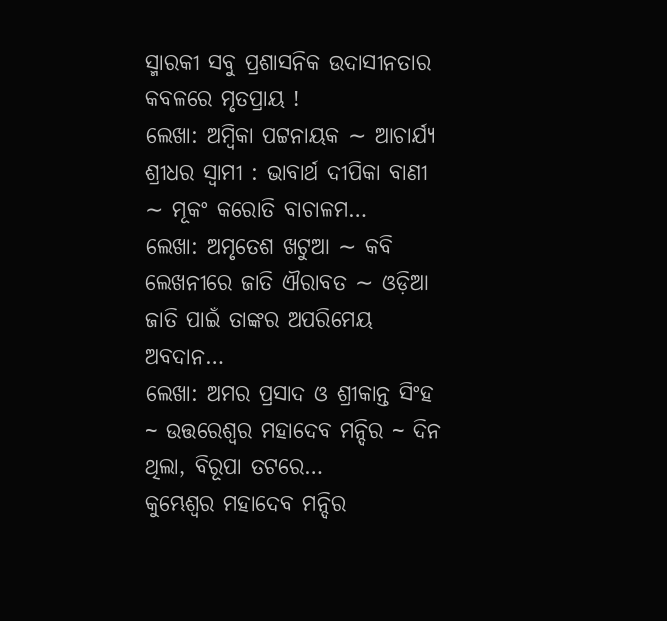ସ୍ମାରକୀ ସବୁ ପ୍ରଶାସନିକ ଉଦାସୀନତାର କବଳରେ ମୃତପ୍ରାୟ !
ଲେଖା: ଅମ୍ବିକା ପଟ୍ଟନାୟକ ∼ ଆଚାର୍ଯ୍ୟ ଶ୍ରୀଧର ସ୍ୱାମୀ : ଭାବାର୍ଥ ଦୀପିକା ବାଣୀ ∼ ମୂକଂ କରୋତି ବାଚାଳମ…
ଲେଖା: ଅମୃତେଶ ଖଟୁଆ ∼ କବି ଲେଖନୀରେ ଜାତି ଐରାବତ ∼ ଓଡ଼ିଆ ଜାତି ପାଇଁ ତାଙ୍କର ଅପରିମେୟ ଅବଦାନ…
ଲେଖା: ଅମର ପ୍ରସାଦ ଓ ଶ୍ରୀକାନ୍ତ ସିଂହ ~ ଉତ୍ତରେଶ୍ଵର ମହାଦେବ ମନ୍ଦିର ~ ଦିନ ଥିଲା, ବିରୂପା ତଟରେ…
କୁମ୍ଭେଶ୍ୱର ମହାଦେବ ମନ୍ଦିର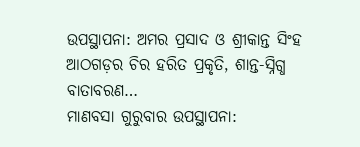ଉପସ୍ଥାପନା: ଅମର ପ୍ରସାଦ ଓ ଶ୍ରୀକାନ୍ତ ସିଂହ ଆଠଗଡ଼ର ଚିର ହରିତ ପ୍ରକୃତି, ଶାନ୍ତ-ସ୍ନିଗ୍ଧ ବାତାବରଣ…
ମାଣବସା ଗୁରୁବାର ଉପସ୍ଥାପନା: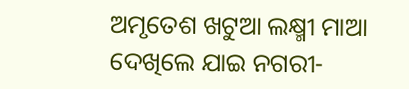ଅମୃତେଶ ଖଟୁଆ ଲକ୍ଷ୍ମୀ ମାଆ ଦେଖିଲେ ଯାଇ ନଗରୀ-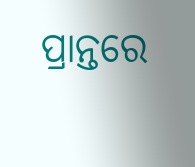ପ୍ରାନ୍ତରେ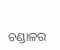ଚଣ୍ଡାଳର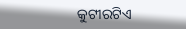କୁଟୀରଟିଏ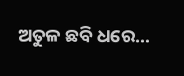ଅତୁଳ ଛବି ଧରେ…